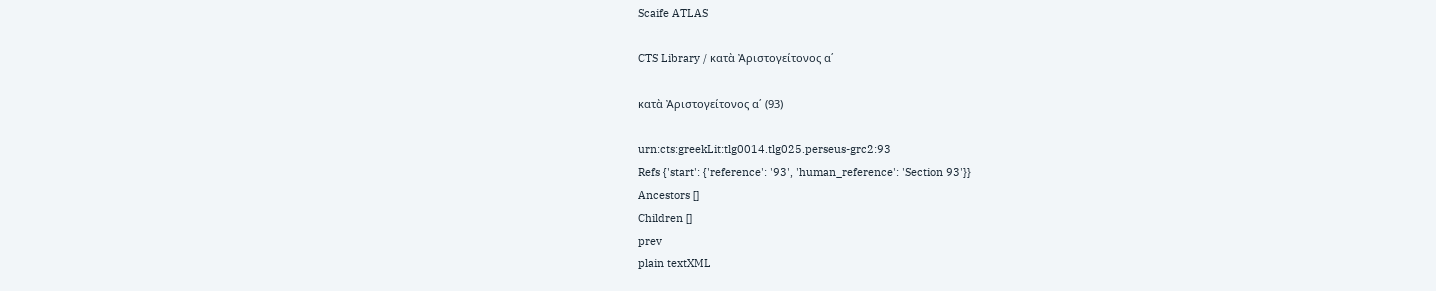Scaife ATLAS

CTS Library / κατὰ Ἀριστογείτονος α΄

κατὰ Ἀριστογείτονος α΄ (93)

urn:cts:greekLit:tlg0014.tlg025.perseus-grc2:93
Refs {'start': {'reference': '93', 'human_reference': 'Section 93'}}
Ancestors []
Children []
prev
plain textXML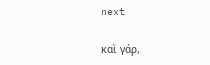next

καὶ γάρ,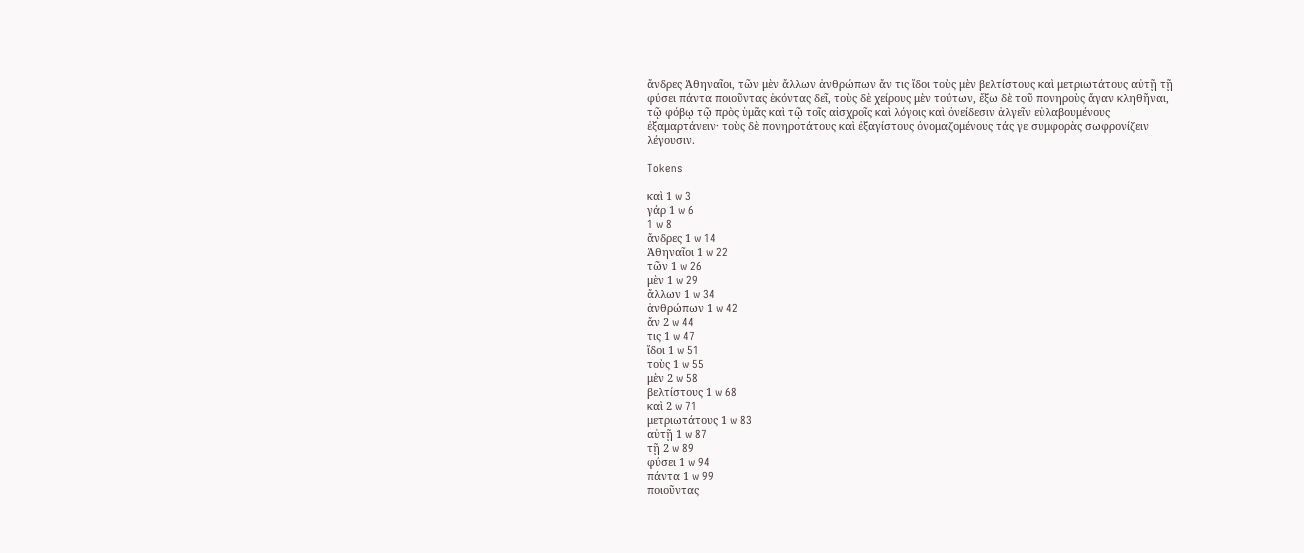ἄνδρες Ἀθηναῖοι, τῶν μὲν ἄλλων ἀνθρώπων ἄν τις ἴδοι τοὺς μὲν βελτίστους καὶ μετριωτάτους αὐτῇ τῇ φύσει πάντα ποιοῦντας ἑκόντας δεῖ, τοὺς δὲ χείρους μὲν τούτων, ἔξω δὲ τοῦ πονηροὺς ἄγαν κληθῆναι, τῷ φόβῳ τῷ πρὸς ὑμᾶς καὶ τῷ τοῖς αἰσχροῖς καὶ λόγοις καὶ ὀνείδεσιν ἀλγεῖν εὐλαβουμένους ἐξαμαρτάνειν· τοὺς δὲ πονηροτάτους καὶ ἐξαγίστους ὀνομαζομένους τάς γε συμφορὰς σωφρονίζειν λέγουσιν.

Tokens

καὶ 1 w 3
γάρ 1 w 6
1 w 8
ἄνδρες 1 w 14
Ἀθηναῖοι 1 w 22
τῶν 1 w 26
μὲν 1 w 29
ἄλλων 1 w 34
ἀνθρώπων 1 w 42
ἄν 2 w 44
τις 1 w 47
ἴδοι 1 w 51
τοὺς 1 w 55
μὲν 2 w 58
βελτίστους 1 w 68
καὶ 2 w 71
μετριωτάτους 1 w 83
αὐτῇ 1 w 87
τῇ 2 w 89
φύσει 1 w 94
πάντα 1 w 99
ποιοῦντας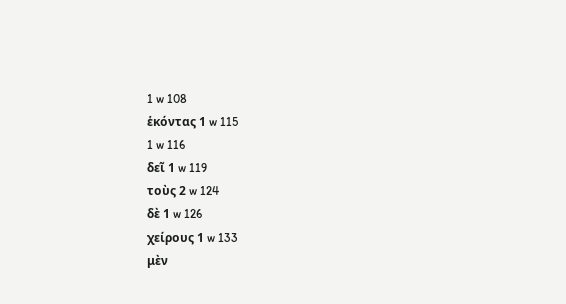1 w 108
ἑκόντας 1 w 115
1 w 116
δεῖ 1 w 119
τοὺς 2 w 124
δὲ 1 w 126
χείρους 1 w 133
μὲν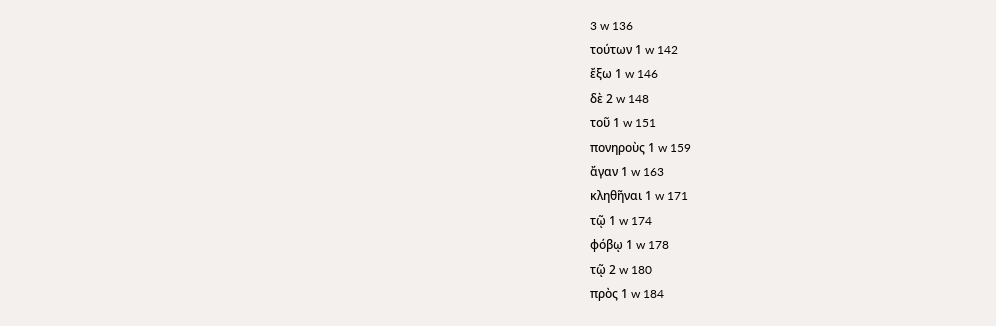3 w 136
τούτων 1 w 142
ἔξω 1 w 146
δὲ 2 w 148
τοῦ 1 w 151
πονηροὺς 1 w 159
ἄγαν 1 w 163
κληθῆναι 1 w 171
τῷ 1 w 174
φόβῳ 1 w 178
τῷ 2 w 180
πρὸς 1 w 184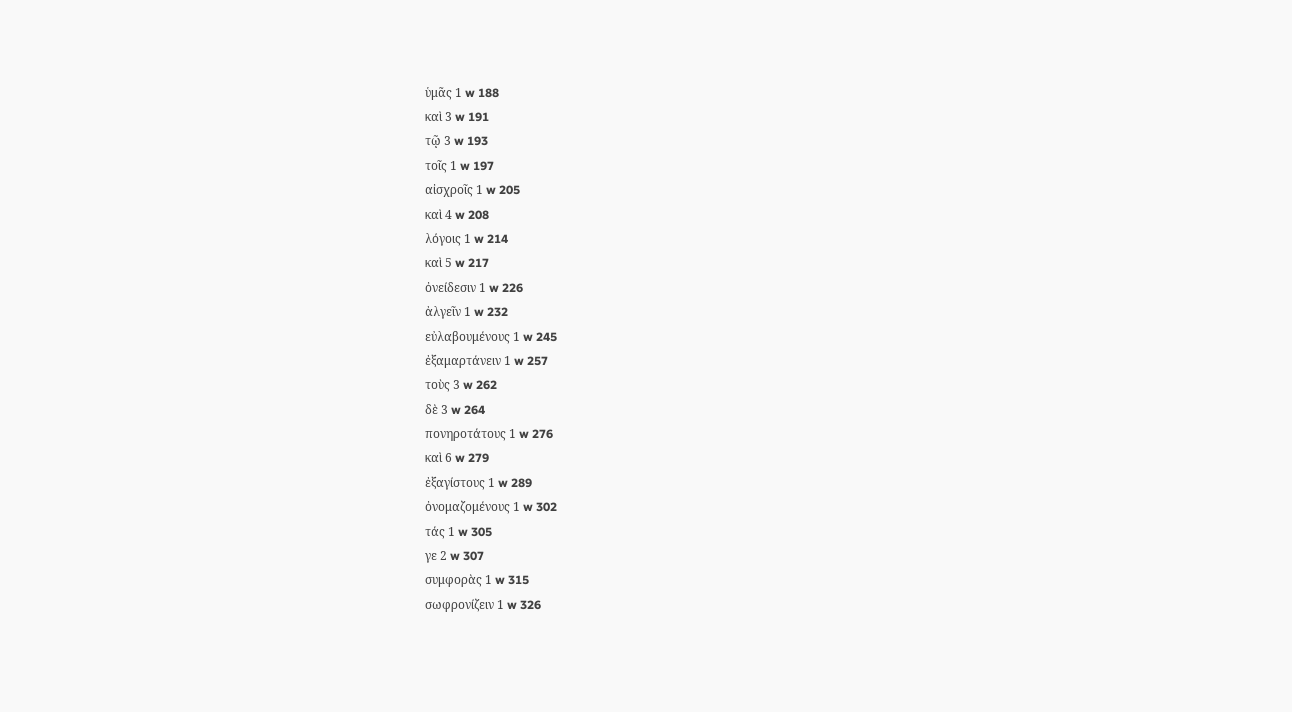ὑμᾶς 1 w 188
καὶ 3 w 191
τῷ 3 w 193
τοῖς 1 w 197
αἰσχροῖς 1 w 205
καὶ 4 w 208
λόγοις 1 w 214
καὶ 5 w 217
ὀνείδεσιν 1 w 226
ἀλγεῖν 1 w 232
εὐλαβουμένους 1 w 245
ἐξαμαρτάνειν 1 w 257
τοὺς 3 w 262
δὲ 3 w 264
πονηροτάτους 1 w 276
καὶ 6 w 279
ἐξαγίστους 1 w 289
ὀνομαζομένους 1 w 302
τάς 1 w 305
γε 2 w 307
συμφορὰς 1 w 315
σωφρονίζειν 1 w 326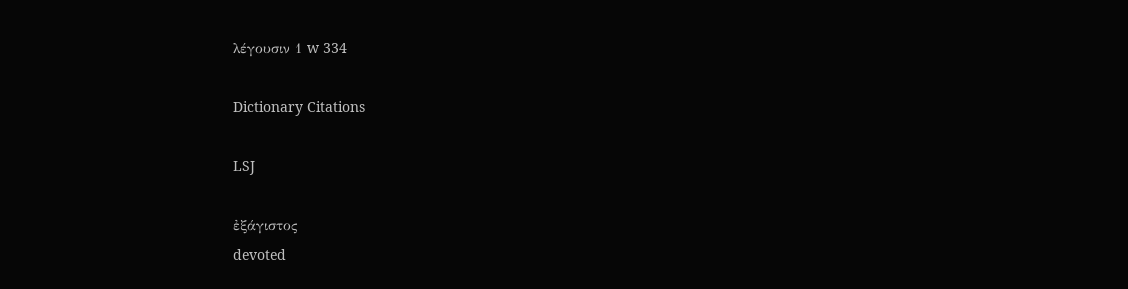λέγουσιν 1 w 334

Dictionary Citations

LSJ

ἐξάγιστος
devoted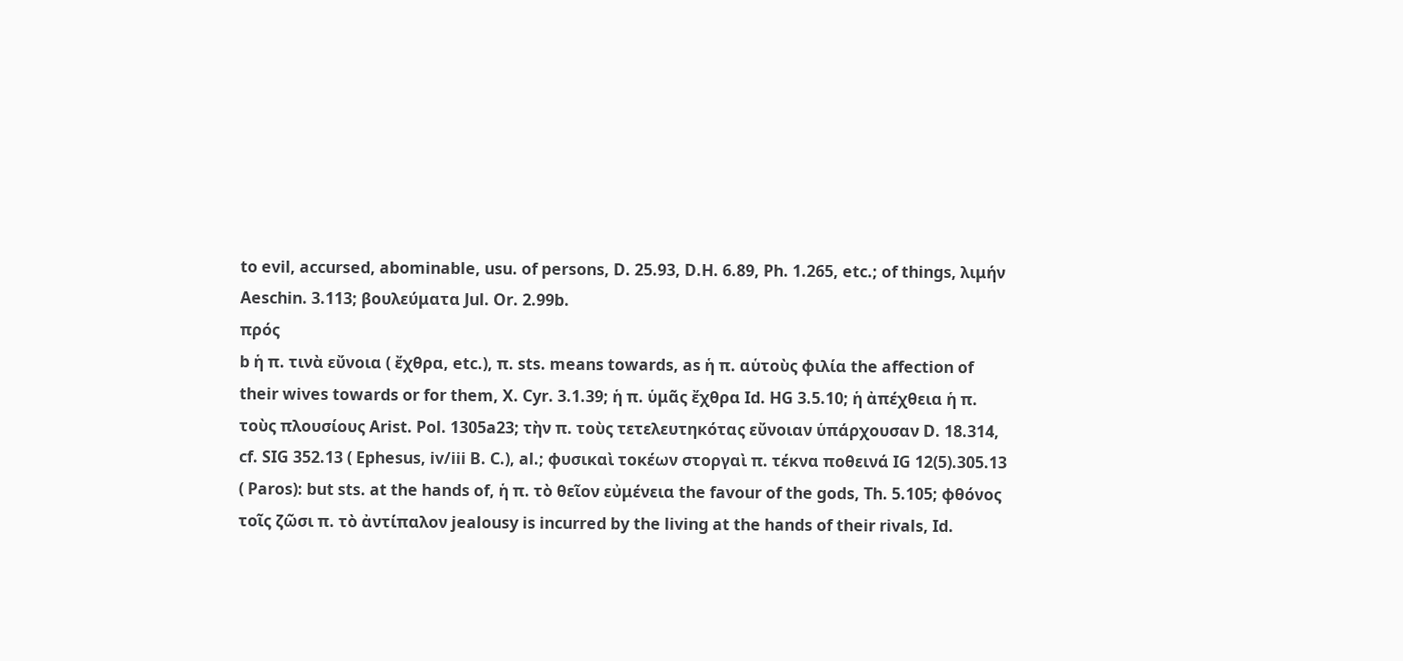to evil, accursed, abominable, usu. of persons, D. 25.93, D.H. 6.89, Ph. 1.265, etc.; of things, λιμήν Aeschin. 3.113; βουλεύματα Jul. Or. 2.99b.
πρός
b ἡ π. τινὰ εὔνοια ( ἔχθρα, etc.), π. sts. means towards, as ἡ π. αὑτοὺς φιλία the affection of their wives towards or for them, X. Cyr. 3.1.39; ἡ π. ὑμᾶς ἔχθρα Id. HG 3.5.10; ἡ ἀπέχθεια ἡ π. τοὺς πλουσίους Arist. Pol. 1305a23; τὴν π. τοὺς τετελευτηκότας εὔνοιαν ὑπάρχουσαν D. 18.314, cf. SIG 352.13 ( Ephesus, iv/iii B. C.), al.; φυσικαὶ τοκέων στοργαὶ π. τέκνα ποθεινά IG 12(5).305.13 ( Paros): but sts. at the hands of, ἡ π. τὸ θεῖον εὐμένεια the favour of the gods, Th. 5.105; φθόνος τοῖς ζῶσι π. τὸ ἀντίπαλον jealousy is incurred by the living at the hands of their rivals, Id.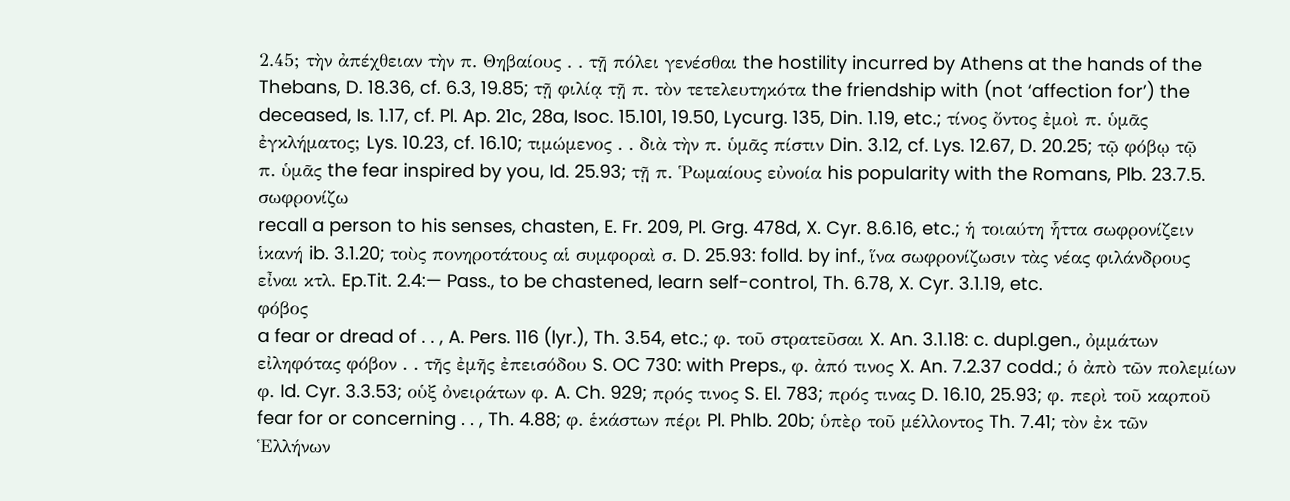2.45; τὴν ἀπέχθειαν τὴν π. Θηβαίους . . τῇ πόλει γενέσθαι the hostility incurred by Athens at the hands of the Thebans, D. 18.36, cf. 6.3, 19.85; τῇ φιλίᾳ τῇ π. τὸν τετελευτηκότα the friendship with (not ‘affection for’) the deceased, Is. 1.17, cf. Pl. Ap. 21c, 28a, Isoc. 15.101, 19.50, Lycurg. 135, Din. 1.19, etc.; τίνος ὄντος ἐμοὶ π. ὑμᾶς ἐγκλήματος; Lys. 10.23, cf. 16.10; τιμώμενος . . διὰ τὴν π. ὑμᾶς πίστιν Din. 3.12, cf. Lys. 12.67, D. 20.25; τῷ φόβῳ τῷ π. ὑμᾶς the fear inspired by you, Id. 25.93; τῇ π. Ῥωμαίους εὐνοία his popularity with the Romans, Plb. 23.7.5.
σωφρονίζω
recall a person to his senses, chasten, E. Fr. 209, Pl. Grg. 478d, X. Cyr. 8.6.16, etc.; ἡ τοιαύτη ἧττα σωφρονίζειν ἱκανή ib. 3.1.20; τοὺς πονηροτάτους αἱ συμφοραὶ σ. D. 25.93: folld. by inf., ἵνα σωφρονίζωσιν τὰς νέας φιλάνδρους εἶναι κτλ. Ep.Tit. 2.4:— Pass., to be chastened, learn self-control, Th. 6.78, X. Cyr. 3.1.19, etc.
φόβος
a fear or dread of . . , A. Pers. 116 (lyr.), Th. 3.54, etc.; φ. τοῦ στρατεῦσαι X. An. 3.1.18: c. dupl.gen., ὀμμάτων εἰληφότας φόβον . . τῆς ἐμῆς ἐπεισόδου S. OC 730: with Preps., φ. ἀπό τινος X. An. 7.2.37 codd.; ὁ ἀπὸ τῶν πολεμίων φ. Id. Cyr. 3.3.53; οὑξ ὀνειράτων φ. A. Ch. 929; πρός τινος S. El. 783; πρός τινας D. 16.10, 25.93; φ. περὶ τοῦ καρποῦ fear for or concerning . . , Th. 4.88; φ. ἑκάστων πέρι Pl. Phlb. 20b; ὑπὲρ τοῦ μέλλοντος Th. 7.41; τὸν ἐκ τῶν Ἑλλήνων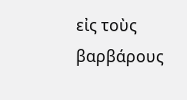εἰς τοὺς βαρβάρους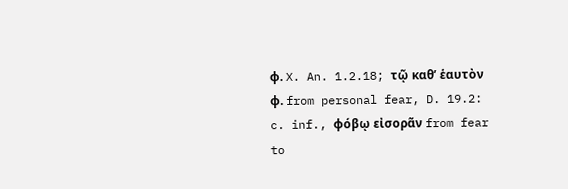φ. X. An. 1.2.18; τῷ καθʼ ἑαυτὸν φ. from personal fear, D. 19.2: c. inf., φόβῳ εἰσορᾶν from fear to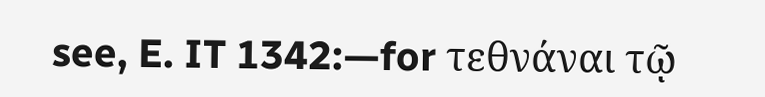see, E. IT 1342:—for τεθνάναι τῷ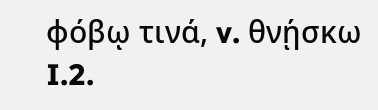φόβῳ τινά, v. θνῄσκω I.2.